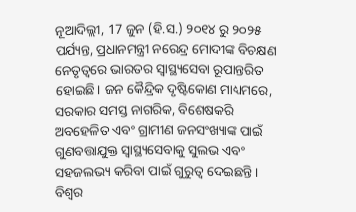ନୂଆଦିଲ୍ଲୀ, 17 ଜୁନ (ହି.ସ.) ୨୦୧୪ ରୁ ୨୦୨୫ ପର୍ଯ୍ୟନ୍ତ, ପ୍ରଧାନମନ୍ତ୍ରୀ ନରେନ୍ଦ୍ର ମୋଦୀଙ୍କ ବିଚକ୍ଷଣ ନେତୃତ୍ୱରେ ଭାରତର ସ୍ୱାସ୍ଥ୍ୟସେବା ରୂପାନ୍ତରିତ ହୋଇଛି। ଜନ କୈନ୍ଦ୍ରିକ ଦୃଷ୍ଟିକୋଣ ମାଧ୍ୟମରେ, ସରକାର ସମସ୍ତ ନାଗରିକ, ବିଶେଷକରି ଅବହେଳିତ ଏବଂ ଗ୍ରାମୀଣ ଜନସଂଖ୍ୟାଙ୍କ ପାଇଁ ଗୁଣବତ୍ତାଯୁକ୍ତ ସ୍ୱାସ୍ଥ୍ୟସେବାକୁ ସୁଲଭ ଏବଂ ସହଜଲଭ୍ୟ କରିବା ପାଇଁ ଗୁରୁତ୍ୱ ଦେଇଛନ୍ତି। ବିଶ୍ୱର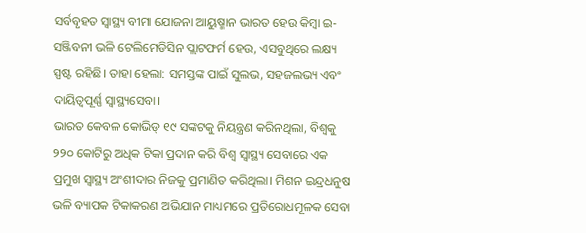ସର୍ବବୃହତ ସ୍ୱାସ୍ଥ୍ୟ ବୀମା ଯୋଜନା ଆୟୁଷ୍ମାନ ଭାରତ ହେଉ କିମ୍ବା ଇ-ସଞ୍ଜିବନୀ ଭଳି ଟେଲିମେଡିସିନ ପ୍ଲାଟଫର୍ମ ହେଉ, ଏସବୁଥିରେ ଲକ୍ଷ୍ୟ ସ୍ପଷ୍ଟ ରହିଛି। ତାହା ହେଲା: ସମସ୍ତଙ୍କ ପାଇଁ ସୁଲଭ, ସହଜଲଭ୍ୟ ଏବଂ ଦାୟିତ୍ୱପୂର୍ଣ୍ଣ ସ୍ୱାସ୍ଥ୍ୟସେବା।
ଭାରତ କେବଳ କୋଭିଡ୍ ୧୯ ସଙ୍କଟକୁ ନିୟନ୍ତ୍ରଣ କରିନଥିଲା, ବିଶ୍ୱକୁ ୨୨୦ କୋଟିରୁ ଅଧିକ ଟିକା ପ୍ରଦାନ କରି ବିଶ୍ୱ ସ୍ୱାସ୍ଥ୍ୟ ସେବାରେ ଏକ ପ୍ରମୁଖ ସ୍ୱାସ୍ଥ୍ୟ ଅଂଶୀଦାର ନିଜକୁ ପ୍ରମାଣିତ କରିଥିଲା। ମିଶନ ଇନ୍ଦ୍ରଧନୁଷ ଭଳି ବ୍ୟାପକ ଟିକାକରଣ ଅଭିଯାନ ମାଧ୍ୟମରେ ପ୍ରତିରୋଧମୂଳକ ସେବା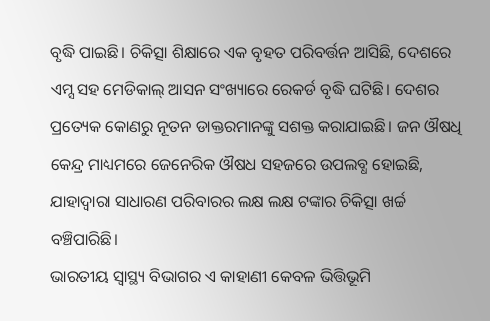ବୃଦ୍ଧି ପାଇଛି। ଚିକିତ୍ସା ଶିକ୍ଷାରେ ଏକ ବୃହତ ପରିବର୍ତ୍ତନ ଆସିଛି, ଦେଶରେ ଏମ୍ସ ସହ ମେଡିକାଲ୍ ଆସନ ସଂଖ୍ୟାରେ ରେକର୍ଡ ବୃଦ୍ଧି ଘଟିଛି। ଦେଶର ପ୍ରତ୍ୟେକ କୋଣରୁ ନୂତନ ଡାକ୍ତରମାନଙ୍କୁ ସଶକ୍ତ କରାଯାଇଛି। ଜନ ଔଷଧି କେନ୍ଦ୍ର ମାଧ୍ୟମରେ ଜେନେରିକ ଔଷଧ ସହଜରେ ଉପଲବ୍ଧ ହୋଇଛି, ଯାହାଦ୍ୱାରା ସାଧାରଣ ପରିବାରର ଲକ୍ଷ ଲକ୍ଷ ଟଙ୍କାର ଚିକିତ୍ସା ଖର୍ଚ୍ଚ ବଞ୍ଚିପାରିଛି।
ଭାରତୀୟ ସ୍ୱାସ୍ଥ୍ୟ ବିଭାଗର ଏ କାହାଣୀ କେବଳ ଭିତ୍ତିଭୂମି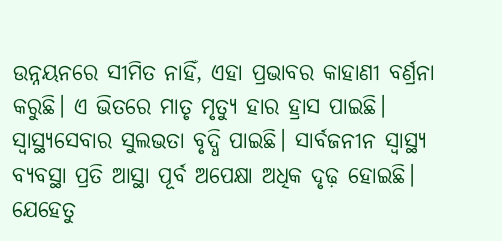ଉନ୍ନୟନରେ ସୀମିତ ନାହିଁ, ଏହା ପ୍ରଭାବର କାହାଣୀ ବର୍ଣ୍ରନା କରୁଛି। ଏ ଭିତରେ ମାତୃ ମୃତ୍ୟୁ ହାର ହ୍ରାସ ପାଇଛି। ସ୍ୱାସ୍ଥ୍ୟସେବାର ସୁଲଭତା ବୃଦ୍ଧି ପାଇଛି। ସାର୍ବଜନୀନ ସ୍ୱାସ୍ଥ୍ୟ ବ୍ୟବସ୍ଥା ପ୍ରତି ଆସ୍ଥା ପୂର୍ବ ଅପେକ୍ଷା ଅଧିକ ଦୃଢ଼ ହୋଇଛି। ଯେହେତୁ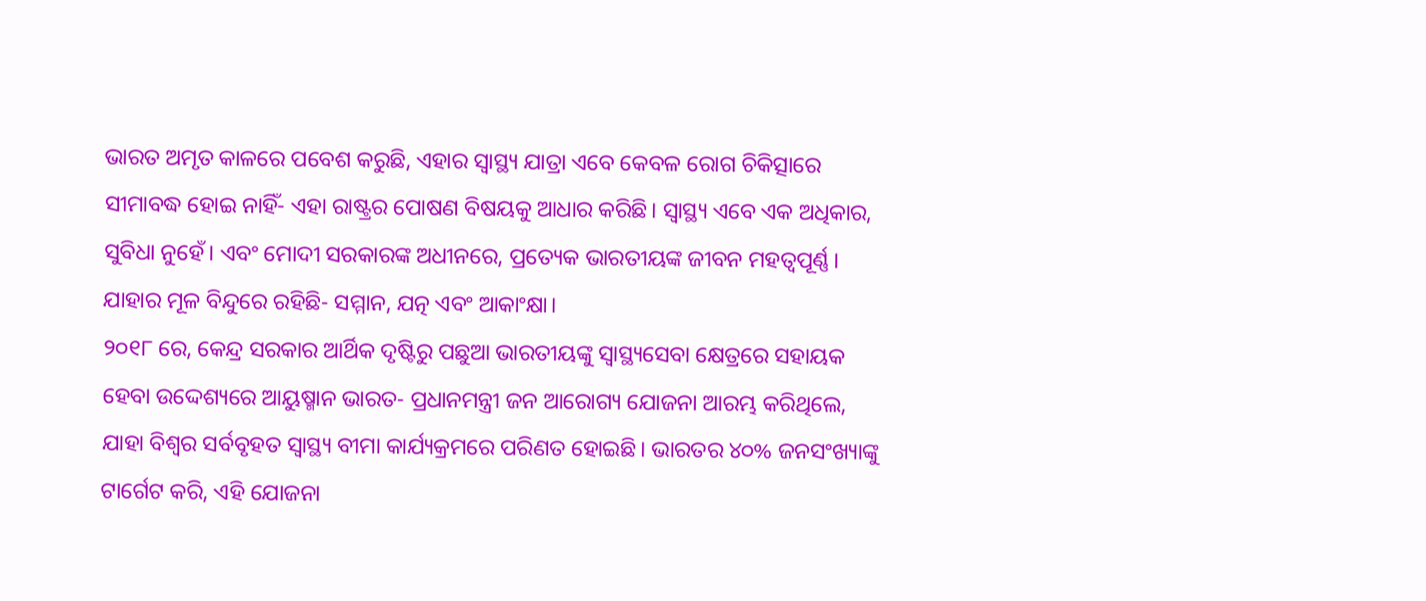ଭାରତ ଅମୃତ କାଳରେ ପବେଶ କରୁଛି, ଏହାର ସ୍ୱାସ୍ଥ୍ୟ ଯାତ୍ରା ଏବେ କେବଳ ରୋଗ ଚିକିତ୍ସାରେ ସୀମାବଦ୍ଧ ହୋଇ ନାହିଁ- ଏହା ରାଷ୍ଟ୍ରର ପୋଷଣ ବିଷୟକୁ ଆଧାର କରିଛି। ସ୍ୱାସ୍ଥ୍ୟ ଏବେ ଏକ ଅଧିକାର, ସୁବିଧା ନୁହେଁ। ଏବଂ ମୋଦୀ ସରକାରଙ୍କ ଅଧୀନରେ, ପ୍ରତ୍ୟେକ ଭାରତୀୟଙ୍କ ଜୀବନ ମହତ୍ୱପୂର୍ଣ୍ଣ। ଯାହାର ମୂଳ ବିନ୍ଦୁରେ ରହିଛି- ସମ୍ମାନ, ଯତ୍ନ ଏବଂ ଆକାଂକ୍ଷା।
୨୦୧୮ ରେ, କେନ୍ଦ୍ର ସରକାର ଆର୍ଥିକ ଦୃଷ୍ଟିରୁ ପଛୁଆ ଭାରତୀୟଙ୍କୁ ସ୍ୱାସ୍ଥ୍ୟସେବା କ୍ଷେତ୍ରରେ ସହାୟକ ହେବା ଉଦ୍ଦେଶ୍ୟରେ ଆୟୁଷ୍ମାନ ଭାରତ- ପ୍ରଧାନମନ୍ତ୍ରୀ ଜନ ଆରୋଗ୍ୟ ଯୋଜନା ଆରମ୍ଭ କରିଥିଲେ, ଯାହା ବିଶ୍ୱର ସର୍ବବୃହତ ସ୍ୱାସ୍ଥ୍ୟ ବୀମା କାର୍ଯ୍ୟକ୍ରମରେ ପରିଣତ ହୋଇଛି। ଭାରତର ୪୦% ଜନସଂଖ୍ୟାଙ୍କୁ ଟାର୍ଗେଟ କରି, ଏହି ଯୋଜନା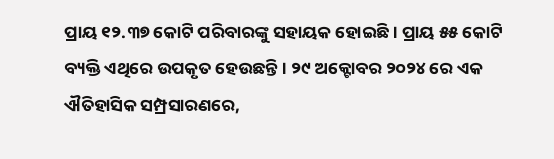ପ୍ରାୟ ୧୨.୩୭ କୋଟି ପରିବାରଙ୍କୁ ସହାୟକ ହୋଇଛି। ପ୍ରାୟ ୫୫ କୋଟି ବ୍ୟକ୍ତି ଏଥିରେ ଉପକୃତ ହେଉଛନ୍ତି। ୨୯ ଅକ୍ଟୋବର ୨୦୨୪ ରେ ଏକ ଐତିହାସିକ ସମ୍ପ୍ରସାରଣରେ,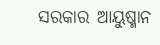ସରକାର ଆୟୁଷ୍ମାନ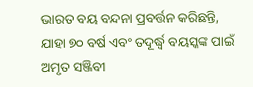ଭାରତ ବୟ ବନ୍ଦନା ପ୍ରବର୍ତ୍ତନ କରିଛନ୍ତି, ଯାହା ୭୦ ବର୍ଷ ଏବଂ ତଦୂର୍ଦ୍ଧ୍ୱ ବୟସ୍କଙ୍କ ପାଇଁ ଅମୃତ ସଞ୍ଜିବୀ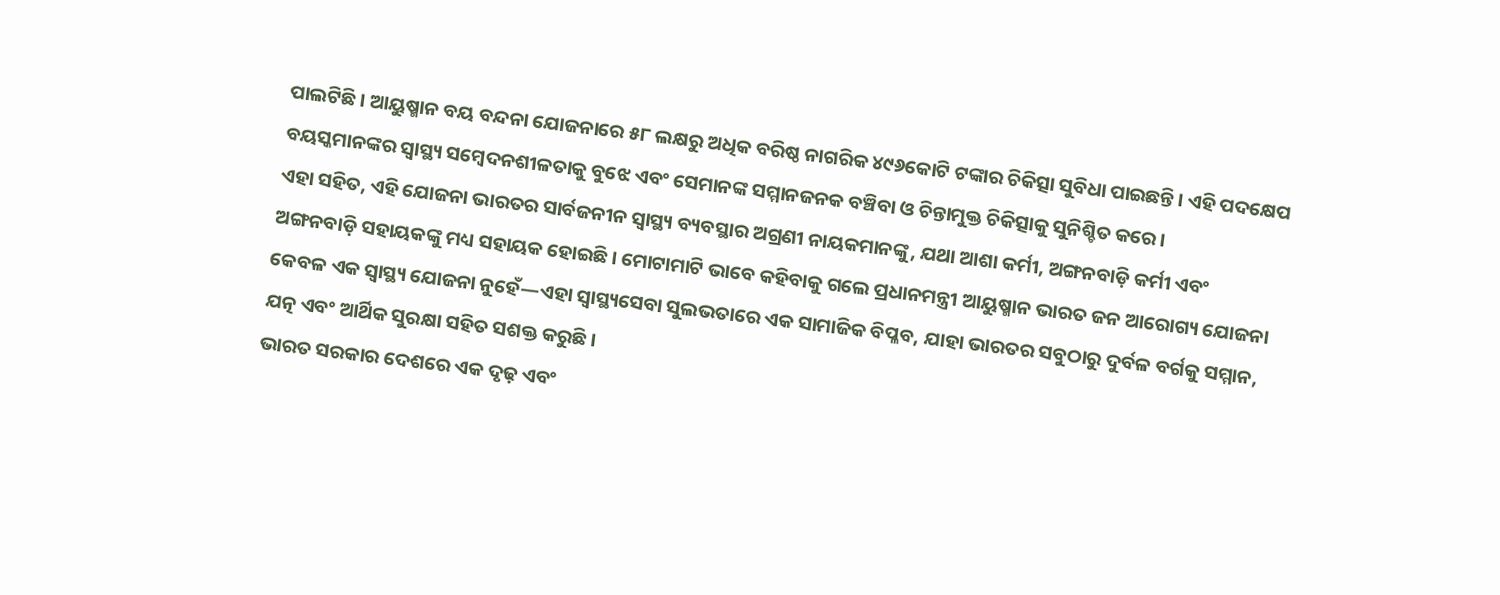ପାଲଟିଛି। ଆୟୁଷ୍ମାନ ବୟ ବନ୍ଦନା ଯୋଜନାରେ ୫୮ ଲକ୍ଷରୁ ଅଧିକ ବରିଷ୍ଠ ନାଗରିକ ୪୯୬କୋଟି ଟଙ୍କାର ଚିକିତ୍ସା ସୁବିଧା ପାଇଛନ୍ତି। ଏହି ପଦକ୍ଷେପ ବୟସ୍କମାନଙ୍କର ସ୍ୱାସ୍ଥ୍ୟ ସମ୍ବେଦନଶୀଳତାକୁ ବୁଝେ ଏବଂ ସେମାନଙ୍କ ସମ୍ମାନଜନକ ବଞ୍ଚିବା ଓ ଚିନ୍ତାମୁକ୍ତ ଚିକିତ୍ସାକୁ ସୁନିଶ୍ଚିତ କରେ।
ଏହା ସହିତ, ଏହି ଯୋଜନା ଭାରତର ସାର୍ବଜନୀନ ସ୍ୱାସ୍ଥ୍ୟ ବ୍ୟବସ୍ଥାର ଅଗ୍ରଣୀ ନାୟକମାନଙ୍କୁ, ଯଥା ଆଶା କର୍ମୀ, ଅଙ୍ଗନବାଡ଼ି କର୍ମୀ ଏବଂ ଅଙ୍ଗନବାଡ଼ି ସହାୟକଙ୍କୁ ମଧ୍ୟ ସହାୟକ ହୋଇଛି। ମୋଟାମାଟି ଭାବେ କହିବାକୁ ଗଲେ ପ୍ରଧାନମନ୍ତ୍ରୀ ଆୟୁଷ୍ମାନ ଭାରତ ଜନ ଆରୋଗ୍ୟ ଯୋଜନା କେବଳ ଏକ ସ୍ୱାସ୍ଥ୍ୟ ଯୋଜନା ନୁହେଁ—ଏହା ସ୍ୱାସ୍ଥ୍ୟସେବା ସୁଲଭତାରେ ଏକ ସାମାଜିକ ବିପ୍ଳବ, ଯାହା ଭାରତର ସବୁଠାରୁ ଦୁର୍ବଳ ବର୍ଗକୁ ସମ୍ମାନ, ଯତ୍ନ ଏବଂ ଆର୍ଥିକ ସୁରକ୍ଷା ସହିତ ସଶକ୍ତ କରୁଛି।
ଭାରତ ସରକାର ଦେଶରେ ଏକ ଦୃଢ଼ ଏବଂ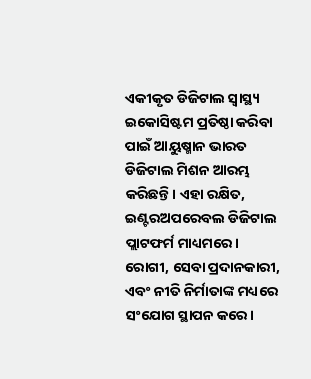ଏକୀକୃତ ଡିଜିଟାଲ ସ୍ୱାସ୍ଥ୍ୟ ଇକୋସିଷ୍ଟମ ପ୍ରତିଷ୍ଠା କରିବା ପାଇଁ ଆୟୁଷ୍ମାନ ଭାରତ ଡିଜିଟାଲ ମିଶନ ଆରମ୍ଭ କରିଛନ୍ତି। ଏହା ରକ୍ଷିତ, ଇଣ୍ଟରଅପରେବଲ ଡିଜିଟାଲ ପ୍ଲାଟଫର୍ମ ମାଧ୍ୟମରେ। ରୋଗୀ, ସେବା ପ୍ରଦାନକାରୀ, ଏବଂ ନୀତି ନିର୍ମାତାଙ୍କ ମଧ୍ୟରେ ସଂଯୋଗ ସ୍ଥାପନ କରେ।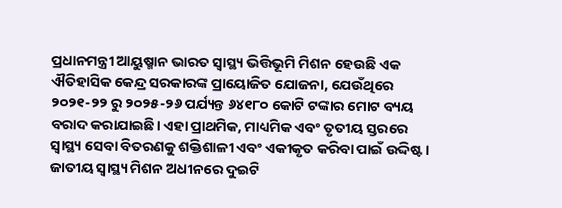ପ୍ରଧାନମନ୍ତ୍ରୀ ଆୟୁଷ୍ମାନ ଭାରତ ସ୍ୱାସ୍ଥ୍ୟ ଭିତ୍ତିଭୂମି ମିଶନ ହେଉଛି ଏକ ଐତିହାସିକ କେନ୍ଦ୍ର ସରକାରଙ୍କ ପ୍ରାୟୋଜିତ ଯୋଜନା, ଯେଉଁଥିରେ ୨୦୨୧-୨୨ ରୁ ୨୦୨୫-୨୬ ପର୍ଯ୍ୟନ୍ତ ୬୪୧୮୦ କୋଟି ଟଙ୍କାର ମୋଟ ବ୍ୟୟ ବରାଦ କରାଯାଇଛି। ଏହା ପ୍ରାଥମିକ, ମାଧ୍ୟମିକ ଏବଂ ତୃତୀୟ ସ୍ତରରେ ସ୍ୱାସ୍ଥ୍ୟ ସେବା ବିତରଣକୁ ଶକ୍ତିଶାଳୀ ଏବଂ ଏକୀକୃତ କରିବା ପାଇଁ ଉଦ୍ଦିଷ୍ଟ।
ଜାତୀୟ ସ୍ୱାସ୍ଥ୍ୟ ମିଶନ ଅଧୀନରେ ଦୁଇଟି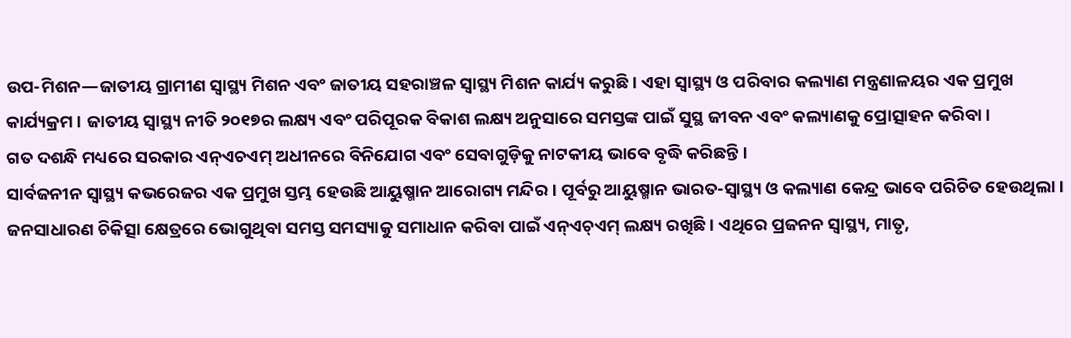ଉପ-ମିଶନ—ଜାତୀୟ ଗ୍ରାମୀଣ ସ୍ୱାସ୍ଥ୍ୟ ମିଶନ ଏବଂ ଜାତୀୟ ସହରାଞ୍ଚଳ ସ୍ୱାସ୍ଥ୍ୟ ମିଶନ କାର୍ଯ୍ୟ କରୁଛି। ଏହା ସ୍ୱାସ୍ଥ୍ୟ ଓ ପରିବାର କଲ୍ୟାଣ ମନ୍ତ୍ରଣାଳୟର ଏକ ପ୍ରମୁଖ କାର୍ଯ୍ୟକ୍ରମ। ଜାତୀୟ ସ୍ୱାସ୍ଥ୍ୟ ନୀତି ୨୦୧୭ର ଲକ୍ଷ୍ୟ ଏବଂ ପରିପୂରକ ବିକାଶ ଲକ୍ଷ୍ୟ ଅନୁସାରେ ସମସ୍ତଙ୍କ ପାଇଁ ସୁସ୍ଥ ଜୀବନ ଏବଂ କଲ୍ୟାଣକୁ ପ୍ରୋତ୍ସାହନ କରିବା।
ଗତ ଦଶନ୍ଧି ମଧ୍ୟରେ ସରକାର ଏନ୍ଏଚଏମ୍ ଅଧୀନରେ ବିନିଯୋଗ ଏବଂ ସେବାଗୁଡ଼ିକୁ ନାଟକୀୟ ଭାବେ ବୃଦ୍ଧି କରିଛନ୍ତି।
ସାର୍ବଜନୀନ ସ୍ୱାସ୍ଥ୍ୟ କଭରେଜର ଏକ ପ୍ରମୁଖ ସ୍ତମ୍ଭ ହେଉଛି ଆୟୁଷ୍ମାନ ଆରୋଗ୍ୟ ମନ୍ଦିର। ପୂର୍ବରୁ ଆୟୁଷ୍ମାନ ଭାରତ-ସ୍ୱାସ୍ଥ୍ୟ ଓ କଲ୍ୟାଣ କେନ୍ଦ୍ର ଭାବେ ପରିଚିତ ହେଉଥିଲା।
ଜନସାଧାରଣ ଚିକିତ୍ସା କ୍ଷେତ୍ରରେ ଭୋଗୁଥିବା ସମସ୍ତ ସମସ୍ୟାକୁ ସମାଧାନ କରିବା ପାଇଁ ଏନ୍ଏଚ୍ଏମ୍ ଲକ୍ଷ୍ୟ ରଖିଛି। ଏଥିରେ ପ୍ରଜନନ ସ୍ୱାସ୍ଥ୍ୟ, ମାତୃ,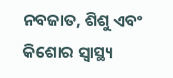ନବଜାତ, ଶିଶୁ ଏବଂ କିଶୋର ସ୍ୱାସ୍ଥ୍ୟ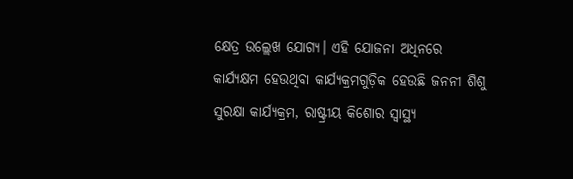କ୍ଷେତ୍ର ଉଲ୍ଲେଖ ଯୋଗ୍ୟ। ଏହି ଯୋଜନା ଅଧିନରେ କାର୍ଯ୍ୟକ୍ଷମ ହେଉଥିବା କାର୍ଯ୍ୟକ୍ରମଗୁଡ଼ିକ ହେଉଛି ଜନନୀ ଶିଶୁ ସୁରକ୍ଷା କାର୍ଯ୍ୟକ୍ରମ, ରାଷ୍ଟ୍ରୀୟ କିଶୋର ସ୍ୱାସ୍ଥ୍ୟ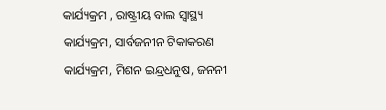କାର୍ଯ୍ୟକ୍ରମ , ରାଷ୍ଟ୍ରୀୟ ବାଲ ସ୍ୱାସ୍ଥ୍ୟ କାର୍ଯ୍ୟକ୍ରମ, ସାର୍ବଜନୀନ ଟିକାକରଣ କାର୍ଯ୍ୟକ୍ରମ, ମିଶନ ଇନ୍ଦ୍ରଧନୁଷ, ଜନନୀ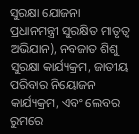ସୁରକ୍ଷା ଯୋଜନା ପ୍ରଧାନମନ୍ତ୍ରୀ ସୁରକ୍ଷିତ ମାତୃତ୍ୱ ଅଭିଯାନ), ନବଜାତ ଶିଶୁ ସୁରକ୍ଷା କାର୍ଯ୍ୟକ୍ରମ, ଜାତୀୟ ପରିବାର ନିୟୋଜନ କାର୍ଯ୍ୟକ୍ରମ, ଏବଂ ଲେବର ରୁମରେ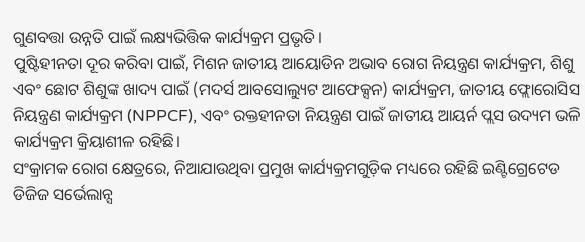ଗୁଣବତ୍ତା ଉନ୍ନତି ପାଇଁ ଲକ୍ଷ୍ୟଭିତ୍ତିକ କାର୍ଯ୍ୟକ୍ରମ ପ୍ରଭୃତି।
ପୁଷ୍ଟିହୀନତା ଦୂର କରିବା ପାଇଁ, ମିଶନ ଜାତୀୟ ଆୟୋଡିନ ଅଭାବ ରୋଗ ନିୟନ୍ତ୍ରଣ କାର୍ଯ୍ୟକ୍ରମ, ଶିଶୁ ଏବଂ ଛୋଟ ଶିଶୁଙ୍କ ଖାଦ୍ୟ ପାଇଁ (ମଦର୍ସ ଆବସୋଲ୍ୟୁଟ ଆଫେକ୍ସନ) କାର୍ଯ୍ୟକ୍ରମ, ଜାତୀୟ ଫ୍ଲୋରୋସିସ ନିୟନ୍ତ୍ରଣ କାର୍ଯ୍ୟକ୍ରମ (NPPCF), ଏବଂ ରକ୍ତହୀନତା ନିୟନ୍ତ୍ରଣ ପାଇଁ ଜାତୀୟ ଆୟର୍ନ ପ୍ଲସ ଉଦ୍ୟମ ଭଳି କାର୍ଯ୍ୟକ୍ରମ କ୍ରିୟାଶୀଳ ରହିଛି।
ସଂକ୍ରାମକ ରୋଗ କ୍ଷେତ୍ରରେ, ନିଆଯାଉଥିବା ପ୍ରମୁଖ କାର୍ଯ୍ୟକ୍ରମଗୁଡ଼ିକ ମଧ୍ୟରେ ରହିଛି ଇଣ୍ଟିଗ୍ରେଟେଡ ଡିଜିଜ ସର୍ଭେଲାନ୍ସ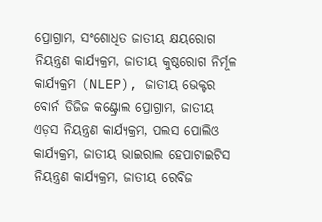ପ୍ରୋଗ୍ରାମ, ସଂଶୋଧିତ ଜାତୀୟ କ୍ଷୟରୋଗ ନିୟନ୍ତ୍ରଣ କାର୍ଯ୍ୟକ୍ରମ, ଜାତୀୟ କୁଷ୍ଠରୋଗ ନିର୍ମୂଳ କାର୍ଯ୍ୟକ୍ରମ (NLEP), ଜାତୀୟ ଭେକ୍ଟର ବୋର୍ନ ଡିଜିଜ କଣ୍ଟ୍ରୋଲ ପ୍ରୋଗ୍ରାମ, ଜାତୀୟ ଏଡ଼ସ ନିୟନ୍ତ୍ରଣ କାର୍ଯ୍ୟକ୍ରମ, ପଲସ ପୋଲିଓ କାର୍ଯ୍ୟକ୍ରମ, ଜାତୀୟ ଭାଇରାଲ ହେପାଟାଇଟିସ ନିୟନ୍ତ୍ରଣ କାର୍ଯ୍ୟକ୍ରମ, ଜାତୀୟ ରେବିଜ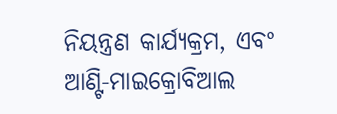ନିୟନ୍ତ୍ରଣ କାର୍ଯ୍ୟକ୍ରମ, ଏବଂ ଆଣ୍ଟି-ମାଇକ୍ରୋବିଆଲ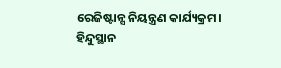ରେଜିଷ୍ଟାନ୍ସ ନିୟନ୍ତ୍ରଣ କାର୍ଯ୍ୟକ୍ରମ।
ହିନ୍ଦୁସ୍ଥାନ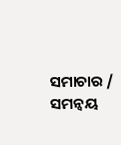ସମାଚାର / ସମନ୍ୱୟ